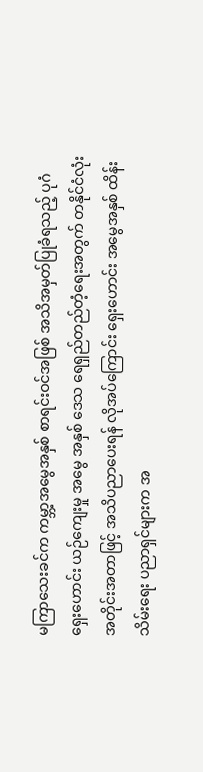မကြာသေးခင်က ကမ္ဘာ့အမွေအနှစ် စာရင်းဝင်အဖြစ် အသိအမှတ်ပြုခံရသည့် ပုဂံရှေးဟောင်း ယဉ်ကျေးမှု အမွေ အနှစ် ဒေသ ရေရှည်တည်တံ့ရေးအတွက် တနိုင်ငံလုံး အတိုင်းအတာဖြင့် အသိပညာပေးရန် လိုအပ်ကြောင်း ရှေးဟောင်း အမွေအနှစ် ထိန်းသိမ်းရေး ပညာရှင်များက အ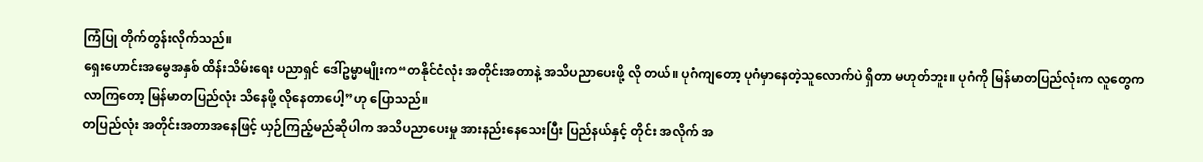ကြံပြု တိုက်တွန်းလိုက်သည်။
ရှေးဟောင်းအမွေအနှစ် ထိန်းသိမ်းရေး ပညာရှင် ဒေါ်ဥမ္မာမျိုးက“တနိုင်ငံလုံး အတိုင်းအတာနဲ့ အသိပညာပေးဖို့ လို တယ်။ ပုဂံကျတော့ ပုဂံမှာနေတဲ့သူလောက်ပဲ ရှိတာ မဟုတ်ဘူး။ ပုဂံကို မြန်မာတပြည်လုံးက လူတွေက လာကြတော့ မြန်မာတပြည်လုံး သိနေဖို့ လိုနေတာပေါ့”ဟု ပြောသည်။
တပြည်လုံး အတိုင်းအတာအနေဖြင့် ယှဉ်ကြည့်မည်ဆိုပါက အသိပညာပေးမှု အားနည်းနေသေးပြီး ပြည်နယ်နှင့် တိုင်း အလိုက် အ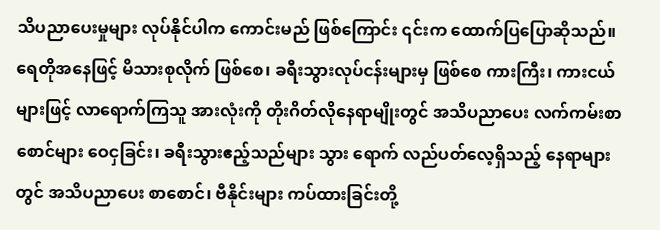သိပညာပေးမှုများ လုပ်နိုင်ပါက ကောင်းမည် ဖြစ်ကြောင်း ၎င်းက ထောက်ပြပြောဆိုသည်။
ရေတိုအနေဖြင့် မိသားစုလိုက် ဖြစ်စေ၊ ခရီးသွားလုပ်ငန်းများမှ ဖြစ်စေ ကားကြီး၊ ကားငယ်များဖြင့် လာရောက်ကြသူ အားလုံးကို တိုးဂိတ်လိုနေရာမျိုးတွင် အသိပညာပေး လက်ကမ်းစာစောင်များ ဝေငှခြင်း၊ ခရီးသွားဧည့်သည်များ သွား ရောက် လည်ပတ်လေ့ရှိသည့် နေရာများတွင် အသိပညာပေး စာစောင်၊ ဗီနိုင်းများ ကပ်ထားခြင်းတို့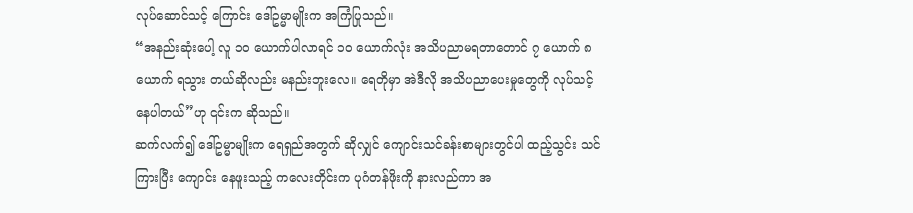လုပ်ဆောင်သင့် ကြောင်း ဒေါ်ဥမ္မာမျိုးက အကြံပြုသည်။
“အနည်းဆုံးပေါ့ လူ ၁၀ ယောက်ပါလာရင် ၁၀ ယောက်လုံး အသိပညာမရတာတောင် ၇ ယောက် ၈ ယောက် ရသွား တယ်ဆိုလည်း မနည်းဘူးလေ။ ရေတိုမှာ အဲဒီလို အသိပညာပေးမှုတွေကို လုပ်သင့်နေပါတယ်”ဟု ၎င်းက ဆိုသည်။
ဆက်လက်၍ ဒေါ်ဥမ္မာမျိုးက ရေရှည်အတွက် ဆိုလျှင် ကျောင်းသင်ခန်းစာများတွင်ပါ ထည့်သွင်း သင်ကြားပြီး ကျောင်း နေဖူးသည့် ကလေးတိုင်းက ပုဂံတန်ဖိုးကို နားလည်ကာ အ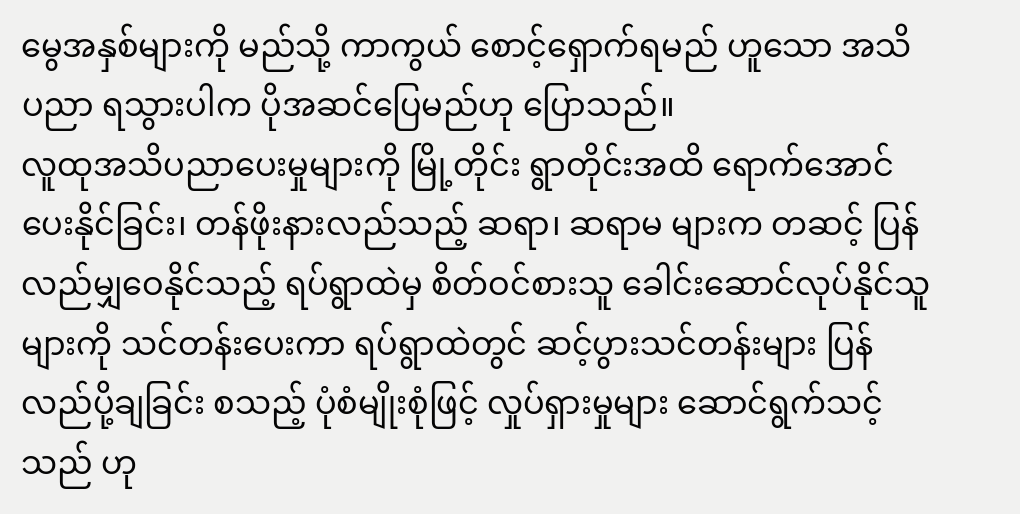မွေအနှစ်များကို မည်သို့ ကာကွယ် စောင့်ရှောက်ရမည် ဟူသော အသိပညာ ရသွားပါက ပိုအဆင်ပြေမည်ဟု ပြောသည်။
လူထုအသိပညာပေးမှုများကို မြို့တိုင်း ရွာတိုင်းအထိ ရောက်အောင် ပေးနိုင်ခြင်း၊ တန်ဖိုးနားလည်သည့် ဆရာ၊ ဆရာမ များက တဆင့် ပြန်လည်မျှဝေနိုင်သည့် ရပ်ရွာထဲမှ စိတ်ဝင်စားသူ ခေါင်းဆောင်လုပ်နိုင်သူများကို သင်တန်းပေးကာ ရပ်ရွာထဲတွင် ဆင့်ပွားသင်တန်းများ ပြန်လည်ပို့ချခြင်း စသည့် ပုံစံမျိုးစုံဖြင့် လှုပ်ရှားမှုများ ဆောင်ရွက်သင့်သည် ဟု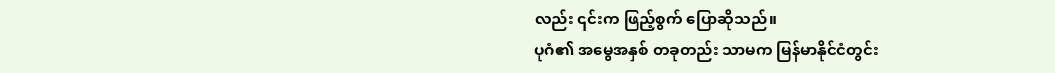လည်း ၎င်းက ဖြည့်စွက် ပြောဆိုသည်။
ပုဂံ၏ အမွေအနှစ် တခုတည်း သာမက မြန်မာနိုင်ငံတွင်း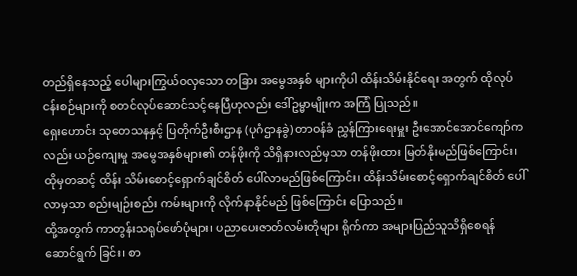တည်ရှိနေသည့် ပေါများကြွယ်ဝလှသော တခြား အမွေအနှစ် များကိုပါ ထိန်းသိမ်းနိုင်ရေး အတွက် ထိုလုပ်ငန်းစဉ်များကို စတင်လုပ်ဆောင်သင့်နေပြီဟုလည်း ဒေါ်ဥမ္မာမျိုးက အကြံ ပြုသည်။
ရှေးဟောင်း သုတေသနနှင့် ပြတိုက်ဦးစီးဌာန (ပုဂံဌာနခွဲ) တာဝန်ခံ ညွှန်ကြားရေးမှူး ဦးအောင်အောင်ကျော်ကလည်း ယဉ်ကျေးမှု အမွေအနှစ်များ၏ တန်ဖိုးကို သိရှိနားလည်မှသာ တန်ဖိုးထား မြတ်နိုးမည်ဖြစ်ကြောင်း၊ ထိုမှတဆင့် ထိန်း သိမ်းစောင့်ရှောက်ချင်စိတ် ပေါ်လာမည်ဖြစ်ကြောင်း၊ ထိန်းသိမ်းစောင့်ရှောက်ချင်စိတ် ပေါ်လာမှသာ စည်းမျဉ်းစည်း ကမ်းများကို လိုက်နာနိုင်မည် ဖြစ်ကြောင်း ပြောသည်။
ထို့အတွက် ကာတွန်းသရုပ်ဖော်ပုံများ၊ ပညာပေးဇာတ်လမ်းတိုများ ရိုက်ကာ အများပြည်သူသိရှိစေရန် ဆောင်ရွက် ခြင်း၊ စာ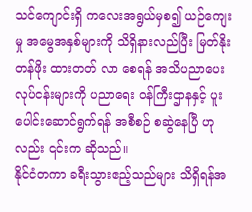သင်ကျောင်းရှိ ကလေးအရွယ်မှစ၍ ယဉ်ကျေးမှု အမွေအနှစ်များကို သိရှိနားလည်ပြီး မြတ်နိုး တန်ဖိုး ထားတတ် လာ စေရန် အသိပညာပေး လုပ်ငန်းများကို ပညာရေး ဝန်ကြီးဌာနနှင့် ပူးပေါင်းဆောင်ရွက်ရန် အစီစဉ် စဆွဲနေပြီ ဟုလည်း ၎င်းက ဆိုသည်။
နိုင်ငံတကာ ခရီးသွားဧည့်သည်များ သိရှိရန်အ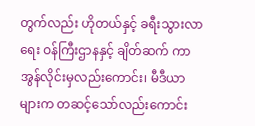တွက်လည်း ဟိုတယ်နှင့် ခရီးသွားလာရေး ဝန်ကြီးဌာနနှင့် ချိတ်ဆက် ကာ အွန်လိုင်းမှလည်းကောင်း၊ မီဒီယာများက တဆင့်သော်လည်းကောင်း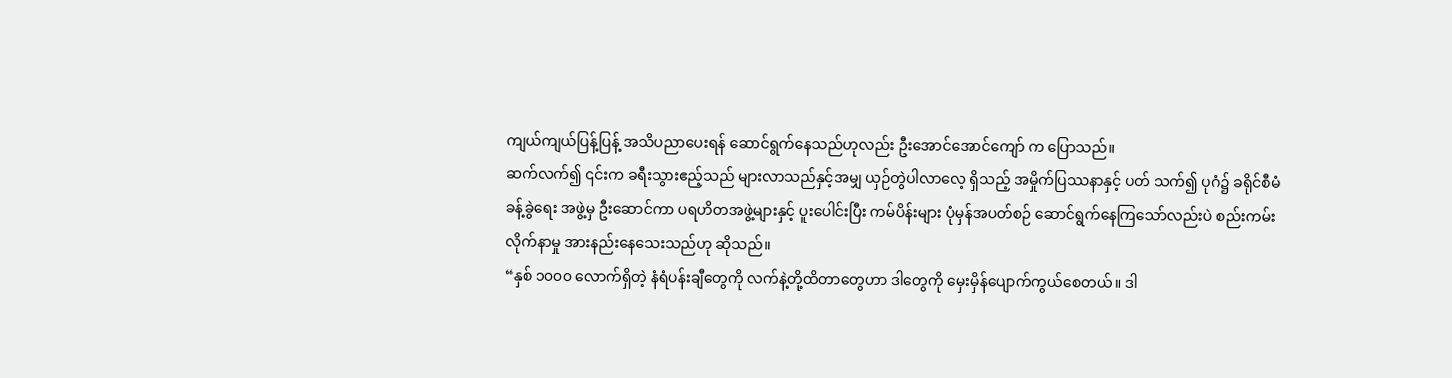ကျယ်ကျယ်ပြန့်ပြန့် အသိပညာပေးရန် ဆောင်ရွက်နေသည်ဟုလည်း ဦးအောင်အောင်ကျော် က ပြောသည်။
ဆက်လက်၍ ၎င်းက ခရီးသွားဧည့်သည် များလာသည်နှင့်အမျှ ယှဉ်တွဲပါလာလေ့ ရှိသည့် အမှိုက်ပြဿနာနှင့် ပတ် သက်၍ ပုဂံ၌ ခရိုင်စီမံခန့်ခွဲရေး အဖွဲ့မှ ဦးဆောင်ကာ ပရဟိတအဖွဲ့များနှင့် ပူးပေါင်းပြီး ကမ်ပိန်းများ ပုံမှန်အပတ်စဉ် ဆောင်ရွက်နေကြသော်လည်းပဲ စည်းကမ်းလိုက်နာမှု အားနည်းနေသေးသည်ဟု ဆိုသည်။
“နှစ် ၁၀၀၀ လောက်ရှိတဲ့ နံရံပန်းချီတွေကို လက်နဲ့တို့ထိတာတွေဟာ ဒါတွေကို မှေးမှိန်ပျောက်ကွယ်စေတယ်။ ဒါ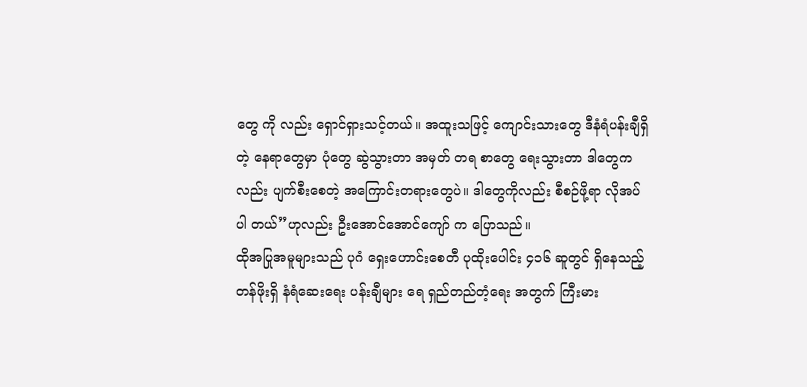တွေ ကို လည်း ရှောင်ရှားသင့်တယ်။ အထူးသဖြင့် ကျောင်းသားတွေ ဒီနံရံပန်းချီရှိတဲ့ နေရာတွေမှာ ပုံတွေ ဆွဲသွားတာ အမှတ် တရ စာတွေ ရေးသွားတာ ဒါတွေကလည်း ပျက်စီးစေတဲ့ အကြောင်းတရားတွေပဲ။ ဒါတွေကိုလည်း စီစဉ်ဖို့ရာ လိုအပ်ပါ တယ်”ဟုလည်း ဦးအောင်အောင်ကျော် က ပြောသည်။
ထိုအပြုအမူများသည် ပုဂံ ရှေးဟောင်းစေတီ ပုထိုးပေါင်း ၄၁၆ ဆူတွင် ရှိနေသည့် တန်ဖိုးရှိ နံရံဆေးရေး ပန်းချီများ ရေ ရှည်တည်တံ့ရေး အတွက် ကြီးမား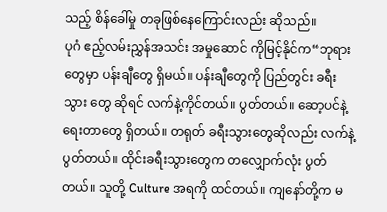သည့် စိန်ခေါ်မှု တခုဖြစ်နေကြောင်းလည်း ဆိုသည်။
ပုဂံ ဧည့်လမ်းညွှန်အသင်း အမှုဆောင် ကိုမြင့်နိုင်က“ဘုရားတွေမှာ ပန်းချီတွေ ရှိမယ်။ ပန်းချီတွေကို ပြည်တွင်း ခရီး သွား တွေ ဆိုရင် လက်နဲ့ကိုင်တယ်။ ပွတ်တယ်။ ဆော့ပင်နဲ့ ရေးတာတွေ ရှိတယ်။ တရုတ် ခရီးသွားတွေဆိုလည်း လက်နဲ့ ပွတ်တယ်။ ထိုင်းခရီးသွားတွေက တလျှောက်လုံး ပွတ်တယ်။ သူတို့ Culture အရကို ထင်တယ်။ ကျနော်တို့က မ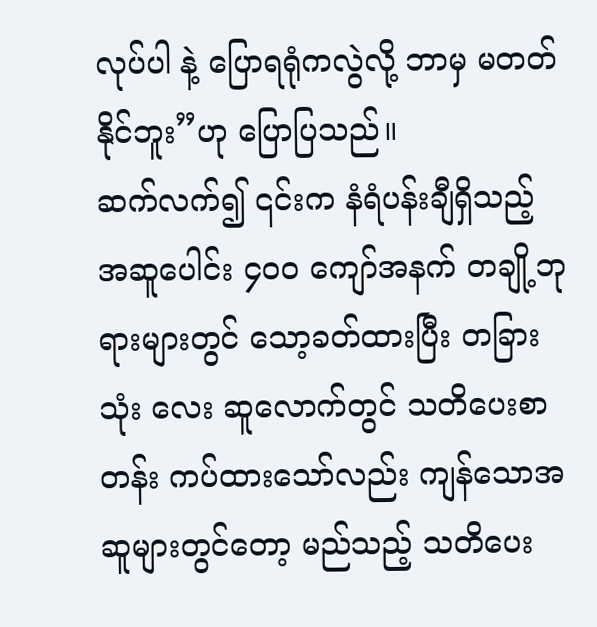လုပ်ပါ နဲ့ ပြောရရုံကလွဲလို့ ဘာမှ မတတ်နိုင်ဘူး”ဟု ပြောပြသည်။
ဆက်လက်၍ ၎င်းက နံရံပန်းချီရှိသည့် အဆူပေါင်း ၄၀၀ ကျော်အနက် တချို့ဘုရားများတွင် သော့ခတ်ထားပြီး တခြား သုံး လေး ဆူလောက်တွင် သတိပေးစာတန်း ကပ်ထားသော်လည်း ကျန်သောအဆူများတွင်တော့ မည်သည့် သတိပေး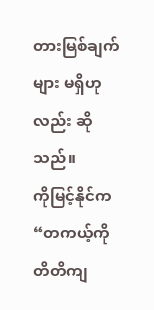တားမြစ်ချက်များ မရှိဟုလည်း ဆိုသည်။
ကိုမြင့်နိုင်က“တကယ့်ကို တိတိကျ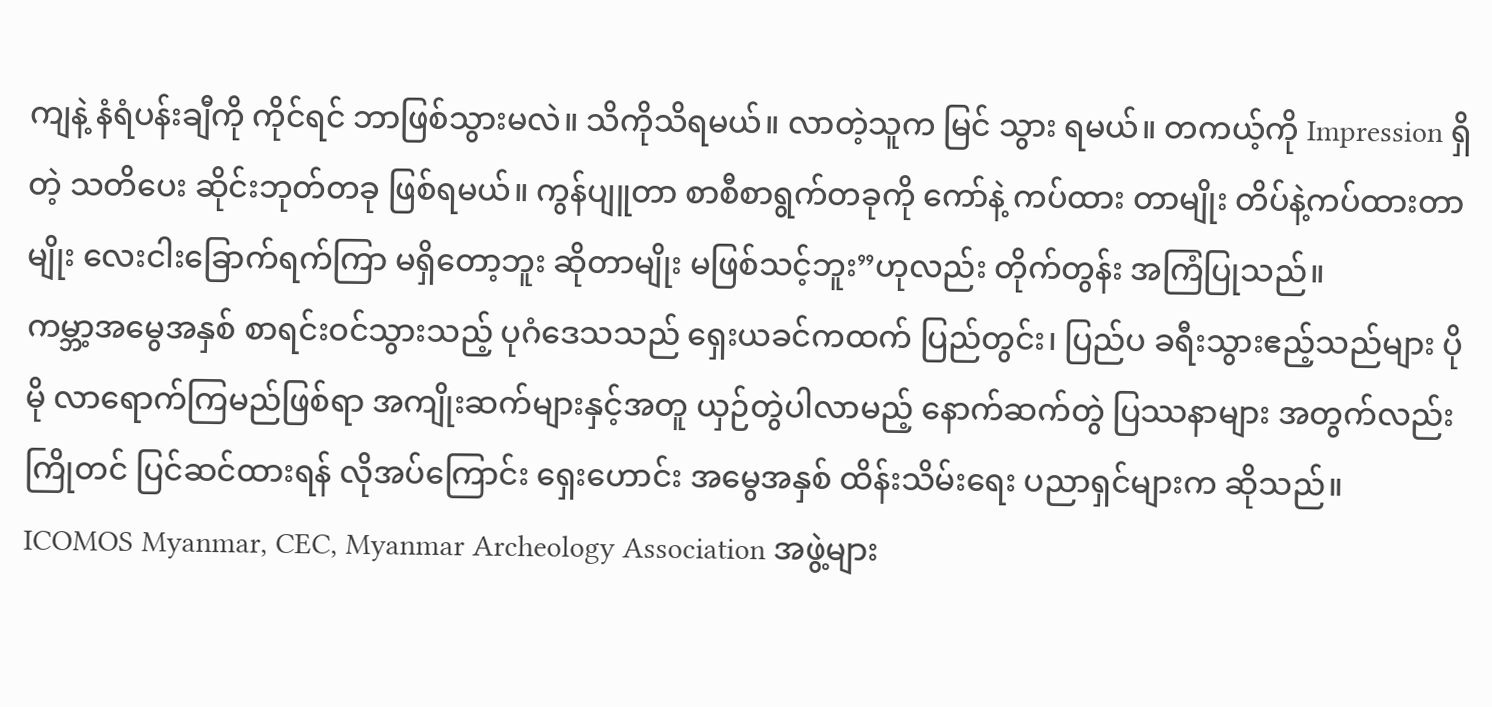ကျနဲ့ နံရံပန်းချီကို ကိုင်ရင် ဘာဖြစ်သွားမလဲ။ သိကိုသိရမယ်။ လာတဲ့သူက မြင် သွား ရမယ်။ တကယ့်ကို Impression ရှိတဲ့ သတိပေး ဆိုင်းဘုတ်တခု ဖြစ်ရမယ်။ ကွန်ပျူတာ စာစီစာရွက်တခုကို ကော်နဲ့ ကပ်ထား တာမျိုး တိပ်နဲ့ကပ်ထားတာမျိုး လေးငါးခြောက်ရက်ကြာ မရှိတော့ဘူး ဆိုတာမျိုး မဖြစ်သင့်ဘူး”ဟုလည်း တိုက်တွန်း အကြံပြုသည်။
ကမ္ဘာ့အမွေအနှစ် စာရင်းဝင်သွားသည့် ပုဂံဒေသသည် ရှေးယခင်ကထက် ပြည်တွင်း၊ ပြည်ပ ခရီးသွားဧည့်သည်များ ပိုမို လာရောက်ကြမည်ဖြစ်ရာ အကျိုးဆက်များနှင့်အတူ ယှဉ်တွဲပါလာမည့် နောက်ဆက်တွဲ ပြဿနာများ အတွက်လည်း ကြိုတင် ပြင်ဆင်ထားရန် လိုအပ်ကြောင်း ရှေးဟောင်း အမွေအနှစ် ထိန်းသိမ်းရေး ပညာရှင်များက ဆိုသည်။
ICOMOS Myanmar, CEC, Myanmar Archeology Association အဖွဲ့များ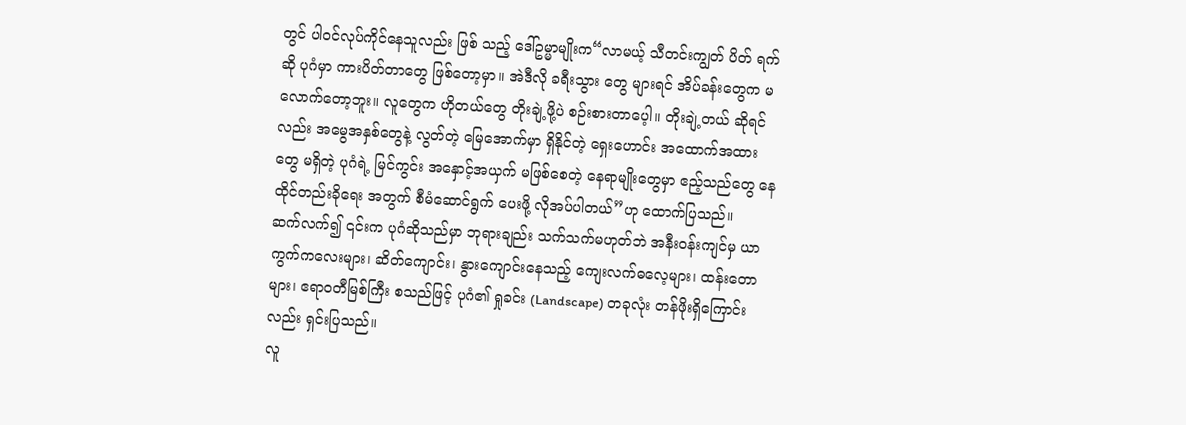တွင် ပါဝင်လုပ်ကိုင်နေသူလည်း ဖြစ် သည့် ဒေါ်ဥမ္မာမျိုးက“လာမယ့် သီတင်းကျွတ် ပိတ် ရက်ဆို ပုဂံမှာ ကားပိတ်တာတွေ ဖြစ်တော့မှာ။ အဲဒီလို ခရီးသွား တွေ များရင် အိပ်ခန်းတွေက မလောက်တော့ဘူး။ လူတွေက ဟိုတယ်တွေ တိုးချဲ့ဖို့ပဲ စဉ်းစားတာပေ့ါ။ တိုးချဲ့တယ် ဆိုရင်လည်း အမွေအနှစ်တွေနဲ့ လွတ်တဲ့ မြေအောက်မှာ ရှိနိုင်တဲ့ ရှေးဟောင်း အထောက်အထားတွေ မရှိတဲ့ ပုဂံရဲ့ မြင်ကွင်း အနှောင့်အယှက် မဖြစ်စေတဲ့ နေရာမျိုးတွေမှာ ဧည့်သည်တွေ နေထိုင်တည်းခိုရေး အတွက် စီမံဆောင်ရွက် ပေးဖို့ လိုအပ်ပါတယ်”ဟု ထောက်ပြသည်။
ဆက်လက်၍ ၎င်းက ပုဂံဆိုသည်မှာ ဘုရားချည်း သက်သက်မဟုတ်ဘဲ အနီးဝန်းကျင်မှ ယာကွက်ကလေးများ၊ ဆိတ်ကျောင်း၊ နွားကျောင်းနေသည့် ကျေးလက်ဓလေ့များ၊ ထန်းတောများ၊ ဧရာဝတီမြစ်ကြီး စသည်ဖြင့် ပုဂံ၏ ရှုခင်း (Landscape) တခုလုံး တန်ဖိုးရှိကြောင်းလည်း ရှင်းပြသည်။
လူ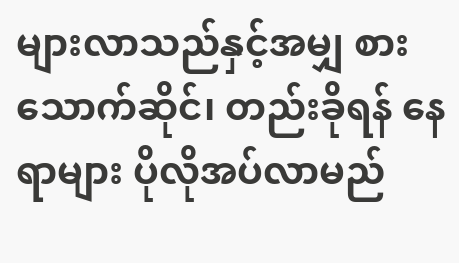များလာသည်နှင့်အမျှ စားသောက်ဆိုင်၊ တည်းခိုရန် နေရာများ ပိုလိုအပ်လာမည်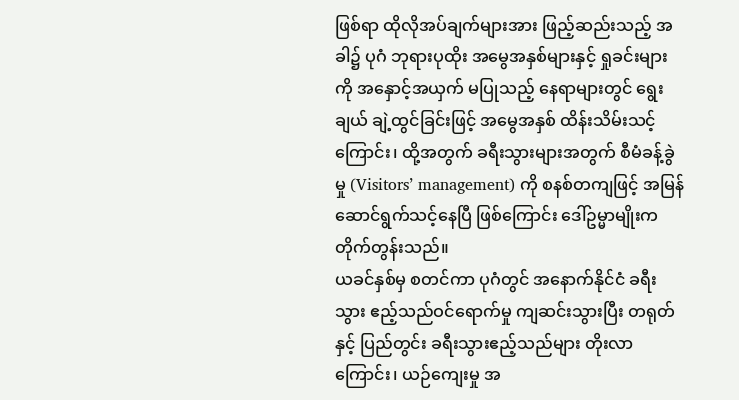ဖြစ်ရာ ထိုလိုအပ်ချက်များအား ဖြည့်ဆည်းသည့် အခါ၌ ပုဂံ ဘုရားပုထိုး အမွေအနှစ်များနှင့် ရှုခင်းများကို အနှောင့်အယှက် မပြုသည့် နေရာများတွင် ရွေးချယ် ချဲ့ထွင်ခြင်းဖြင့် အမွေအနှစ် ထိန်းသိမ်းသင့်ကြောင်း၊ ထို့အတွက် ခရီးသွားများအတွက် စီမံခန့်ခွဲမှု (Visitors’ management) ကို စနစ်တကျဖြင့် အမြန်ဆောင်ရွက်သင့်နေပြီ ဖြစ်ကြောင်း ဒေါ်ဥမ္မာမျိုးက တိုက်တွန်းသည်။
ယခင်နှစ်မှ စတင်ကာ ပုဂံတွင် အနောက်နိုင်ငံ ခရီးသွား ဧည့်သည်ဝင်ရောက်မှု ကျဆင်းသွားပြီး တရုတ်နှင့် ပြည်တွင်း ခရီးသွားဧည့်သည်များ တိုးလာကြောင်း၊ ယဉ်ကျေးမှု အ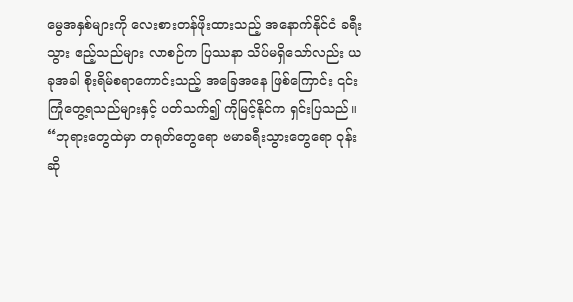မွေအနှစ်များကို လေးစားတန်ဖိုးထားသည့် အနောက်နိုင်ငံ ခရီးသွား ဧည့်သည်များ လာစဉ်က ပြဿနာ သိပ်မရှိသော်လည်း ယခုအခါ စိုးရိမ်စရာကောင်းသည့် အခြေအနေ ဖြစ်ကြောင်း ၎င်းကြုံတွေ့ရသည်များနှင့် ပတ်သက်၍ ကိုမြင့်နိုင်က ရှင်းပြသည်။
“ဘုရားတွေထဲမှာ တရုတ်တွေရော ဗမာခရီးသွားတွေရော ဝုန်းဆို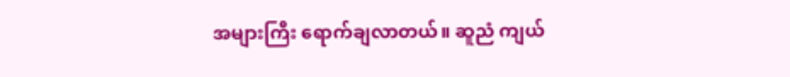အများကြီး ရောက်ချလာတယ်။ ဆူညံ ကျယ်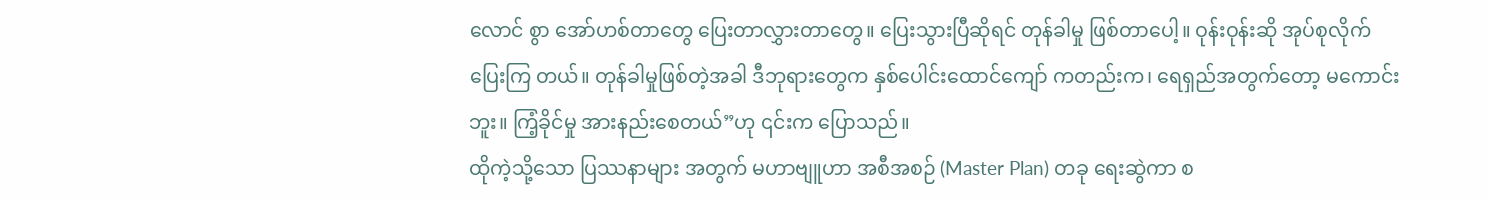လောင် စွာ အော်ဟစ်တာတွေ ပြေးတာလွှားတာတွေ။ ပြေးသွားပြီဆိုရင် တုန်ခါမှု ဖြစ်တာပေါ့။ ဝုန်းဝုန်းဆို အုပ်စုလိုက် ပြေးကြ တယ်။ တုန်ခါမှုဖြစ်တဲ့အခါ ဒီဘုရားတွေက နှစ်ပေါင်းထောင်ကျော် ကတည်းက၊ ရေရှည်အတွက်တော့ မကောင်းဘူး။ ကြံ့ခိုင်မှု အားနည်းစေတယ်”ဟု ၎င်းက ပြောသည်။
ထိုကဲ့သို့သော ပြဿနာများ အတွက် မဟာဗျူဟာ အစီအစဉ် (Master Plan) တခု ရေးဆွဲကာ စ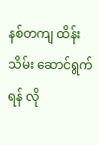နစ်တကျ ထိန်းသိမ်း ဆောင်ရွက်ရန် လို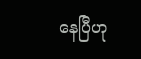နေပြီဟု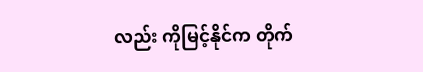လည်း ကိုမြင့်နိုင်က တိုက်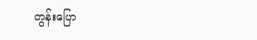တွန်းပြော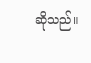ဆိုသည်။